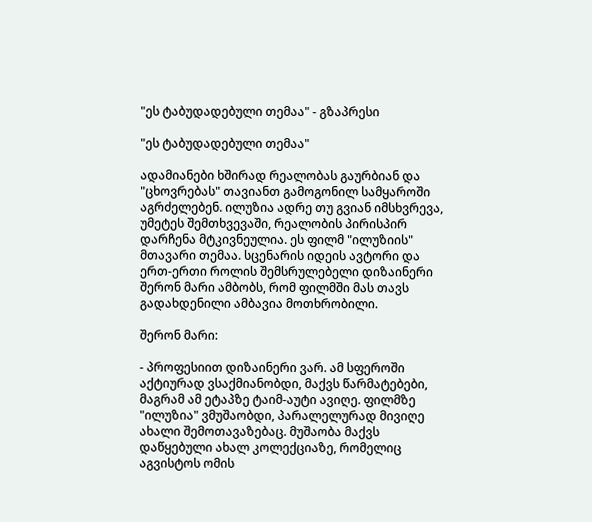"ეს ტაბუდადებული თემაა" - გზაპრესი

"ეს ტაბუდადებული თემაა"

ადამიანები ხშირად რეალობას გაურბიან და "ცხოვრებას" თავიანთ გამოგონილ სამყაროში აგრძელებენ. ილუზია ადრე თუ გვიან იმსხვრევა, უმეტეს შემთხვევაში, რეალობის პირისპირ დარჩენა მტკივნეულია. ეს ფილმ "ილუზიის" მთავარი თემაა. სცენარის იდეის ავტორი და ერთ-ერთი როლის შემსრულებელი დიზაინერი შერონ მარი ამბობს, რომ ფილმში მას თავს გადახდენილი ამბავია მოთხრობილი.

შერონ მარი:

- პროფესიით დიზაინერი ვარ. ამ სფეროში აქტიურად ვსაქმიანობდი, მაქვს წარმატებები, მაგრამ ამ ეტაპზე ტაიმ-აუტი ავიღე. ფილმზე "ილუზია" ვმუშაობდი, პარალელურად მივიღე ახალი შემოთავაზებაც. მუშაობა მაქვს დაწყებული ახალ კოლექციაზე, რომელიც აგვისტოს ომის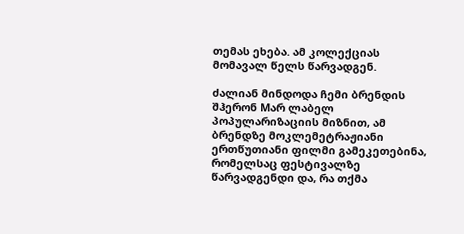თემას ეხება. ამ კოლექციას მომავალ წელს წარვადგენ.

ძალიან მინდოდა ჩემი ბრენდის შჰერონ Mარ ლაბელ პოპულარიზაციის მიზნით, ამ ბრენდზე მოკლემეტრაჟიანი ერთწუთიანი ფილმი გამეკეთებინა, რომელსაც ფესტივალზე წარვადგენდი და, რა თქმა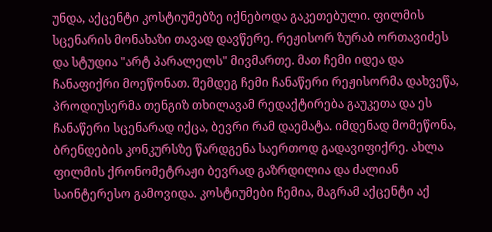უნდა, აქცენტი კოსტიუმებზე იქნებოდა გაკეთებული. ფილმის სცენარის მონახაზი თავად დავწერე. რეჟისორ ზურაბ ორთავიძეს და სტუდია "არტ პარალელს" მივმართე. მათ ჩემი იდეა და ჩანაფიქრი მოეწონათ. შემდეგ ჩემი ჩანაწერი რეჟისორმა დახვეწა, პროდიუსერმა თენგიზ თხილავამ რედაქტირება გაუკეთა და ეს ჩანაწერი სცენარად იქცა, ბევრი რამ დაემატა. იმდენად მომეწონა, ბრენდების კონკურსზე წარდგენა საერთოდ გადავიფიქრე. ახლა ფილმის ქრონომეტრაჟი ბევრად გაზრდილია და ძალიან საინტერესო გამოვიდა. კოსტიუმები ჩემია, მაგრამ აქცენტი აქ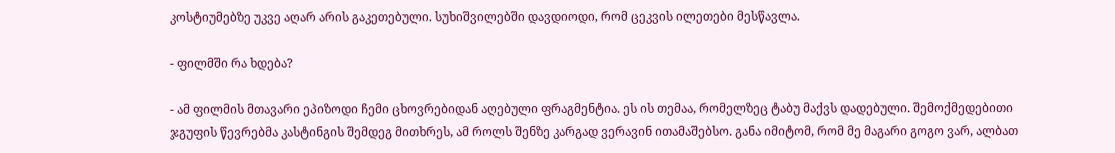კოსტიუმებზე უკვე აღარ არის გაკეთებული. სუხიშვილებში დავდიოდი, რომ ცეკვის ილეთები მესწავლა.

- ფილმში რა ხდება?

- ამ ფილმის მთავარი ეპიზოდი ჩემი ცხოვრებიდან აღებული ფრაგმენტია. ეს ის თემაა, რომელზეც ტაბუ მაქვს დადებული. შემოქმედებითი ჯგუფის წევრებმა კასტინგის შემდეგ მითხრეს, ამ როლს შენზე კარგად ვერავინ ითამაშებსო. განა იმიტომ, რომ მე მაგარი გოგო ვარ, ალბათ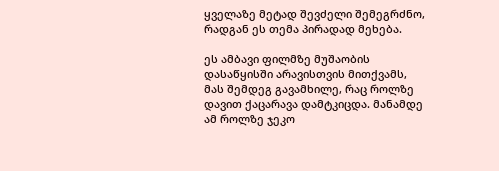ყველაზე მეტად შევძელი შემეგრძნო, რადგან ეს თემა პირადად მეხება.

ეს ამბავი ფილმზე მუშაობის დასაწყისში არავისთვის მითქვამს, მას შემდეგ გავამხილე, რაც როლზე დავით ქაცარავა დამტკიცდა. მანამდე ამ როლზე ჯეკო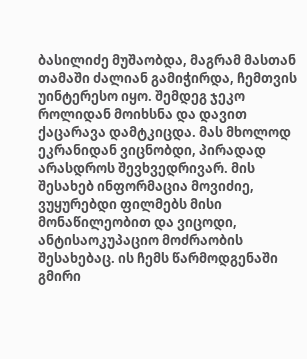ბასილიძე მუშაობდა, მაგრამ მასთან თამაში ძალიან გამიჭირდა, ჩემთვის უინტერესო იყო. შემდეგ ჯეკო როლიდან მოიხსნა და დავით ქაცარავა დამტკიცდა. მას მხოლოდ ეკრანიდან ვიცნობდი, პირადად არასდროს შევხვედრივარ. მის შესახებ ინფორმაცია მოვიძიე, ვუყურებდი ფილმებს მისი მონაწილეობით და ვიცოდი, ანტისაოკუპაციო მოძრაობის შესახებაც. ის ჩემს წარმოდგენაში გმირი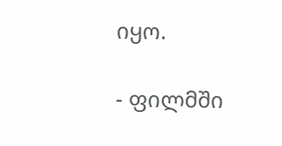იყო.

- ფილმში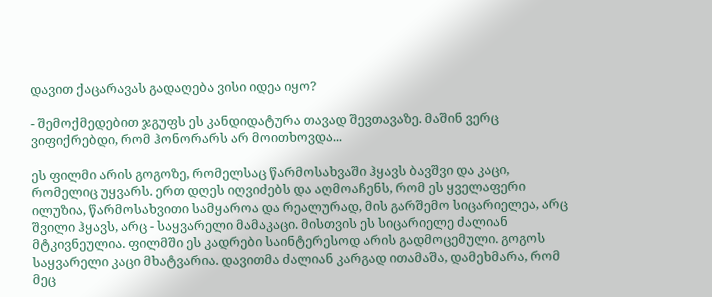დავით ქაცარავას გადაღება ვისი იდეა იყო?

- შემოქმედებით ჯგუფს ეს კანდიდატურა თავად შევთავაზე. მაშინ ვერც ვიფიქრებდი, რომ ჰონორარს არ მოითხოვდა...

ეს ფილმი არის გოგოზე, რომელსაც წარმოსახვაში ჰყავს ბავშვი და კაცი, რომელიც უყვარს. ერთ დღეს იღვიძებს და აღმოაჩენს, რომ ეს ყველაფერი ილუზია, წარმოსახვითი სამყაროა და რეალურად, მის გარშემო სიცარიელეა, არც შვილი ჰყავს, არც - საყვარელი მამაკაცი. მისთვის ეს სიცარიელე ძალიან მტკივნეულია. ფილმში ეს კადრები საინტერესოდ არის გადმოცემული. გოგოს საყვარელი კაცი მხატვარია. დავითმა ძალიან კარგად ითამაშა, დამეხმარა, რომ მეც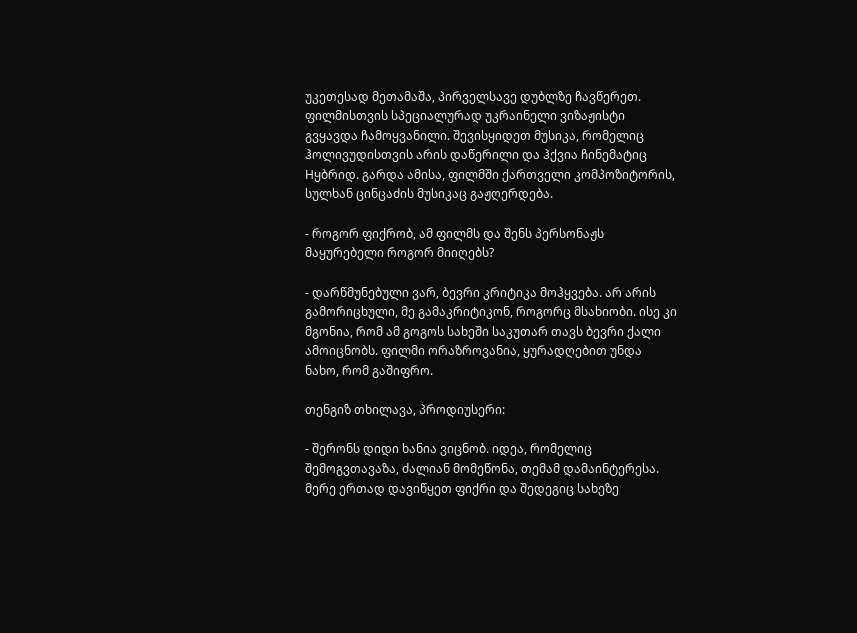უკეთესად მეთამაშა, პირველსავე დუბლზე ჩავწერეთ. ფილმისთვის სპეციალურად უკრაინელი ვიზაჟისტი გვყავდა ჩამოყვანილი. შევისყიდეთ მუსიკა, რომელიც ჰოლივუდისთვის არის დაწერილი და ჰქვია ჩინემატიც Hყბრიდ. გარდა ამისა, ფილმში ქართველი კომპოზიტორის, სულხან ცინცაძის მუსიკაც გაჟღერდება.

- როგორ ფიქრობ, ამ ფილმს და შენს პერსონაჟს მაყურებელი როგორ მიიღებს?

- დარწმუნებული ვარ, ბევრი კრიტიკა მოჰყვება. არ არის გამორიცხული, მე გამაკრიტიკონ, როგორც მსახიობი. ისე კი მგონია, რომ ამ გოგოს სახეში საკუთარ თავს ბევრი ქალი ამოიცნობს. ფილმი ორაზროვანია, ყურადღებით უნდა ნახო, რომ გაშიფრო.

თენგიზ თხილავა, პროდიუსერი:

- შერონს დიდი ხანია ვიცნობ. იდეა, რომელიც შემოგვთავაზა, ძალიან მომეწონა, თემამ დამაინტერესა. მერე ერთად დავიწყეთ ფიქრი და შედეგიც სახეზე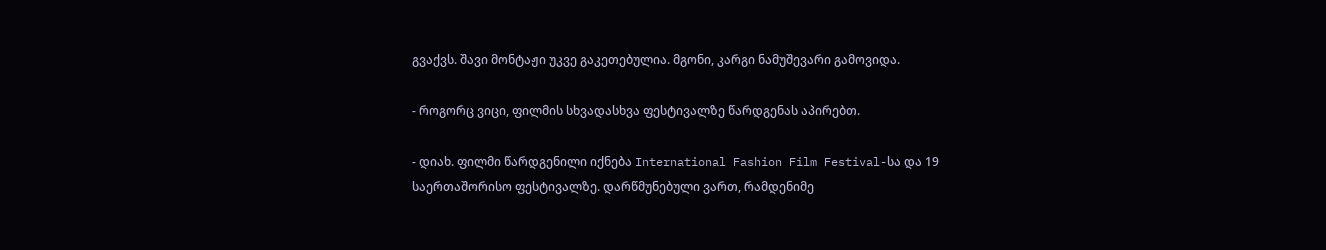გვაქვს. შავი მონტაჟი უკვე გაკეთებულია. მგონი, კარგი ნამუშევარი გამოვიდა.

- როგორც ვიცი, ფილმის სხვადასხვა ფესტივალზე წარდგენას აპირებთ.

- დიახ. ფილმი წარდგენილი იქნება International Fashion Film Festival-სა და 19 საერთაშორისო ფესტივალზე. დარწმუნებული ვართ, რამდენიმე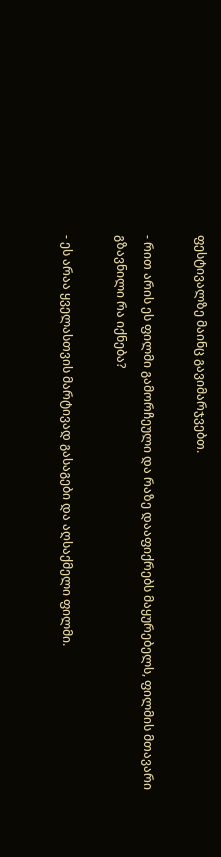ფესტივალზე მაინც გავიმარჯვებთ.

- რით არის ეს ფილმი გამორჩეული და რაზე დააფიქრებს მაყურებელს, ფილმის მთავარი გზავნილი რა იქნება?

- ეს არაა ყველასთვის მარტივად გასაგები და აღსაქმელი ფილმი.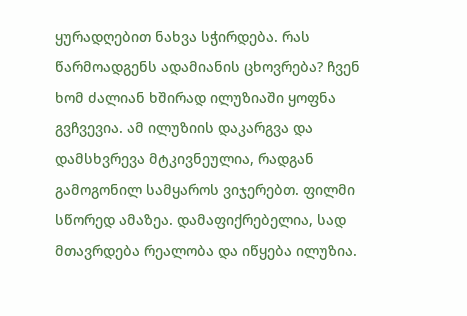ყურადღებით ნახვა სჭირდება. რას წარმოადგენს ადამიანის ცხოვრება? ჩვენ ხომ ძალიან ხშირად ილუზიაში ყოფნა გვჩვევია. ამ ილუზიის დაკარგვა და დამსხვრევა მტკივნეულია, რადგან გამოგონილ სამყაროს ვიჯერებთ. ფილმი სწორედ ამაზეა. დამაფიქრებელია, სად მთავრდება რეალობა და იწყება ილუზია.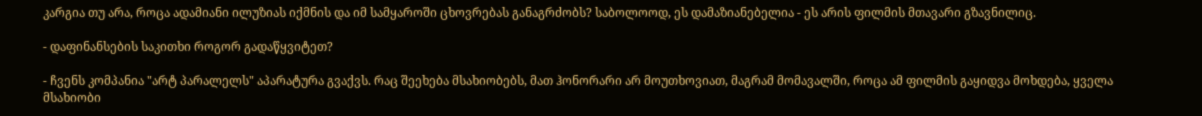კარგია თუ არა, როცა ადამიანი ილუზიას იქმნის და იმ სამყაროში ცხოვრებას განაგრძობს? საბოლოოდ, ეს დამაზიანებელია - ეს არის ფილმის მთავარი გზავნილიც.

- დაფინანსების საკითხი როგორ გადაწყვიტეთ?

- ჩვენს კომპანია "არტ პარალელს" აპარატურა გვაქვს. რაც შეეხება მსახიობებს, მათ ჰონორარი არ მოუთხოვიათ, მაგრამ მომავალში, როცა ამ ფილმის გაყიდვა მოხდება, ყველა მსახიობი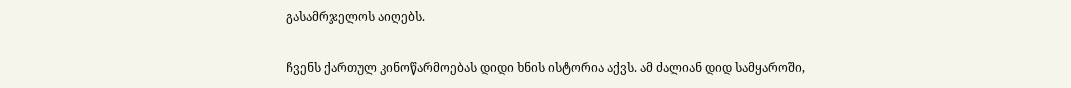გასამრჯელოს აიღებს.

ჩვენს ქართულ კინოწარმოებას დიდი ხნის ისტორია აქვს. ამ ძალიან დიდ სამყაროში,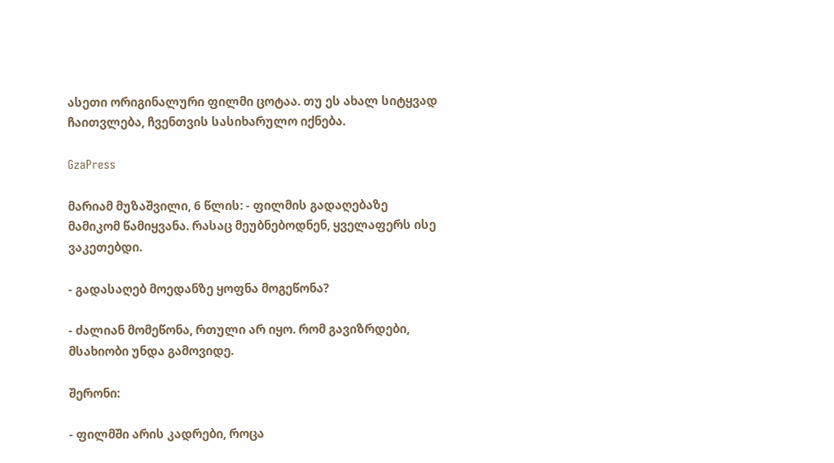ასეთი ორიგინალური ფილმი ცოტაა. თუ ეს ახალ სიტყვად ჩაითვლება, ჩვენთვის სასიხარულო იქნება.

GzaPress

მარიამ მუზაშვილი, 6 წლის: - ფილმის გადაღებაზე მამიკომ წამიყვანა. რასაც მეუბნებოდნენ, ყველაფერს ისე ვაკეთებდი.

- გადასაღებ მოედანზე ყოფნა მოგეწონა?

- ძალიან მომეწონა, რთული არ იყო. რომ გავიზრდები, მსახიობი უნდა გამოვიდე.

შერონი:

- ფილმში არის კადრები, როცა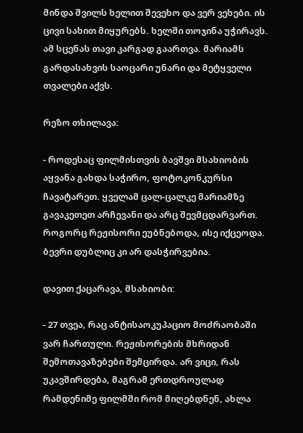მინდა შვილს ხელით შევეხო და ვერ ვეხები. ის ცივი სახით მიყურებს. ხელში თოჯინა უჭირავს. ამ სცენას თავი კარგად გაართვა. მარიამს გარდასახვის საოცარი უნარი და მეტყველი თვალები აქვს.

რეზო თხილავა:

- როდესაც ფილმისთვის ბავშვი მსახიობის აყვანა გახდა საჭირო, ფოტოკონკურსი ჩავატარეთ. ყველამ ცალ-ცალკე მარიამზე გავაკეთეთ არჩევანი და არც შევმცდარვართ. როგორც რეჟისორი ეუბნებოდა, ისე იქცეოდა. ბევრი დუბლიც კი არ დასჭირვებია.

დავით ქაცარავა, მსახიობი:

- 27 თვეა, რაც ანტისაოკუპაციო მოძრაობაში ვარ ჩართული. რეჟისორების მხრიდან შემოთავაზებები შემცირდა. არ ვიცი, რას უკავშირდება, მაგრამ ერთდროულად რამდენიმე ფილმში რომ მიღებდნენ, ახლა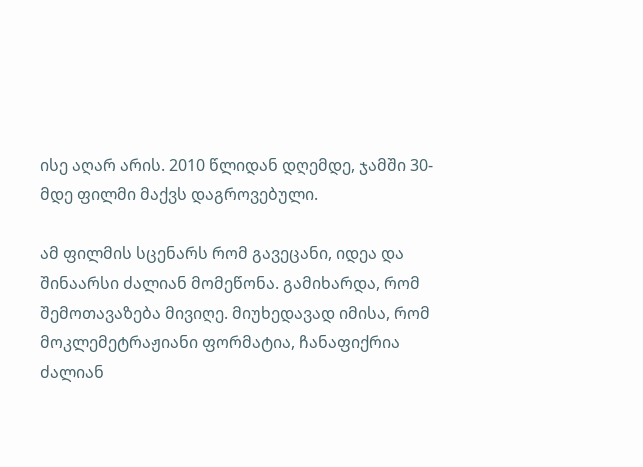ისე აღარ არის. 2010 წლიდან დღემდე, ჯამში 30-მდე ფილმი მაქვს დაგროვებული.

ამ ფილმის სცენარს რომ გავეცანი, იდეა და შინაარსი ძალიან მომეწონა. გამიხარდა, რომ შემოთავაზება მივიღე. მიუხედავად იმისა, რომ მოკლემეტრაჟიანი ფორმატია, ჩანაფიქრია ძალიან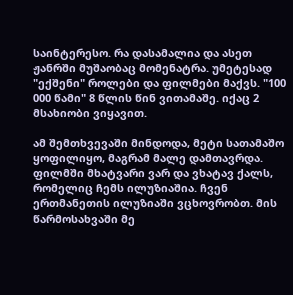საინტერესო. რა დასამალია და ასეთ ჟანრში მუშაობაც მომენატრა. უმეტესად "ექშენი" როლები და ფილმები მაქვს. "100 000 წამი" 8 წლის წინ ვითამაშე. იქაც 2 მსახიობი ვიყავით.

ამ შემთხვევაში მინდოდა, მეტი სათამაშო ყოფილიყო, მაგრამ მალე დამთავრდა. ფილმში მხატვარი ვარ და ვხატავ ქალს, რომელიც ჩემს ილუზიაშია. ჩვენ ერთმანეთის ილუზიაში ვცხოვრობთ. მის წარმოსახვაში მე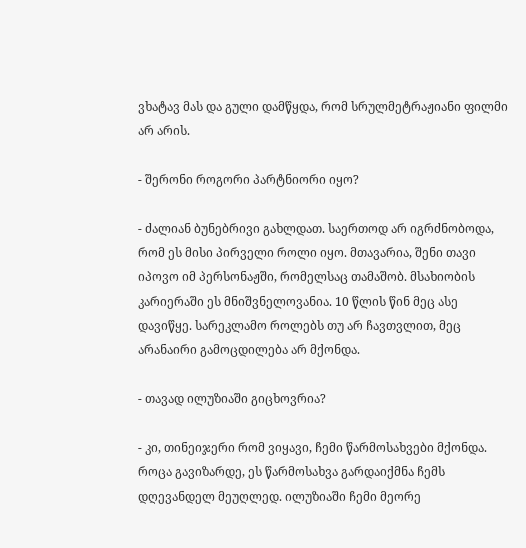ვხატავ მას და გული დამწყდა, რომ სრულმეტრაჟიანი ფილმი არ არის.

- შერონი როგორი პარტნიორი იყო?

- ძალიან ბუნებრივი გახლდათ. საერთოდ არ იგრძნობოდა, რომ ეს მისი პირველი როლი იყო. მთავარია, შენი თავი იპოვო იმ პერსონაჟში, რომელსაც თამაშობ. მსახიობის კარიერაში ეს მნიშვნელოვანია. 10 წლის წინ მეც ასე დავიწყე. სარეკლამო როლებს თუ არ ჩავთვლით, მეც არანაირი გამოცდილება არ მქონდა.

- თავად ილუზიაში გიცხოვრია?

- კი, თინეიჯერი რომ ვიყავი, ჩემი წარმოსახვები მქონდა. როცა გავიზარდე, ეს წარმოსახვა გარდაიქმნა ჩემს დღევანდელ მეუღლედ. ილუზიაში ჩემი მეორე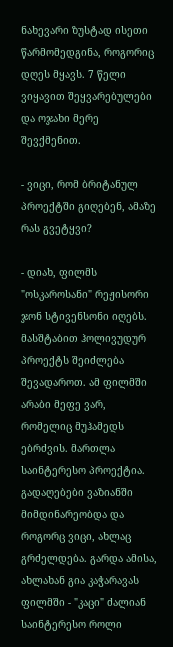ნახევარი ზუსტად ისეთი წარმომედგინა, როგორიც დღეს მყავს. 7 წელი ვიყავით შეყვარებულები და ოჯახი მერე შევქმენით.

- ვიცი, რომ ბრიტანულ პროექტში გიღებენ, ამაზე რას გვეტყვი?

- დიახ, ფილმს "ოსკაროსანი" რეჟისორი ჯონ სტივენსონი იღებს. მასშტაბით ჰოლივუდურ პროექტს შეიძლება შევადაროთ. ამ ფილმში არაბი მეფე ვარ, რომელიც მუჰამედს ებრძვის. მართლა საინტერესო პროექტია. გადაღებები ვაზიანში მიმდინარეობდა და როგორც ვიცი, ახლაც გრძელდება. გარდა ამისა, ახლახან გია კაჭარავას ფილმში - "კაცი" ძალიან საინტერესო როლი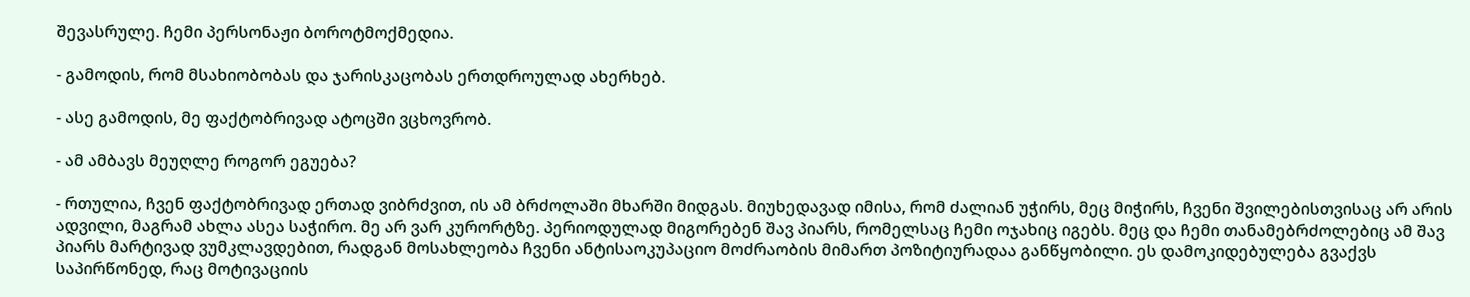შევასრულე. ჩემი პერსონაჟი ბოროტმოქმედია.

- გამოდის, რომ მსახიობობას და ჯარისკაცობას ერთდროულად ახერხებ.

- ასე გამოდის, მე ფაქტობრივად ატოცში ვცხოვრობ.

- ამ ამბავს მეუღლე როგორ ეგუება?

- რთულია, ჩვენ ფაქტობრივად ერთად ვიბრძვით, ის ამ ბრძოლაში მხარში მიდგას. მიუხედავად იმისა, რომ ძალიან უჭირს, მეც მიჭირს, ჩვენი შვილებისთვისაც არ არის ადვილი, მაგრამ ახლა ასეა საჭირო. მე არ ვარ კურორტზე. პერიოდულად მიგორებენ შავ პიარს, რომელსაც ჩემი ოჯახიც იგებს. მეც და ჩემი თანამებრძოლებიც ამ შავ პიარს მარტივად ვუმკლავდებით, რადგან მოსახლეობა ჩვენი ანტისაოკუპაციო მოძრაობის მიმართ პოზიტიურადაა განწყობილი. ეს დამოკიდებულება გვაქვს საპირწონედ, რაც მოტივაციის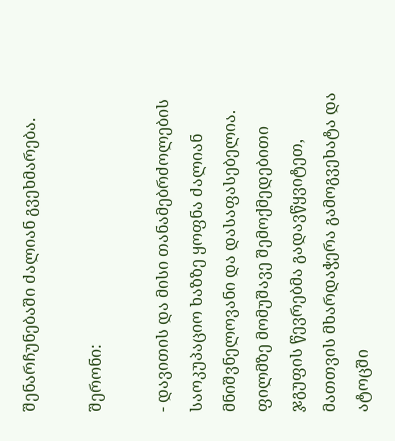შენარჩუნებაში ძალიან გვეხმარება.

შერონი:

- დავითის და მისი თანამებრძოლების საოკუპაციო ხაზზე ყოფნა ძალიან მნიშვნელოვანი და დასაფასებელია. ფილმზე მომუშავე შემოქმედებითი ჯგუფის წევრებმა გადავწყვიტეთ, მათთვის მხარდაჭერა გამოგვეხატა და ატოცში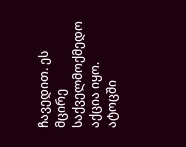ჩავედით. ეს მცირე საქველმოქმედო აქცია იყო. ატოცში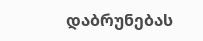დაბრუნებას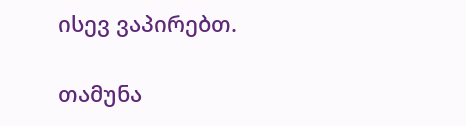ისევ ვაპირებთ.

თამუნა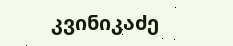კვინიკაძე